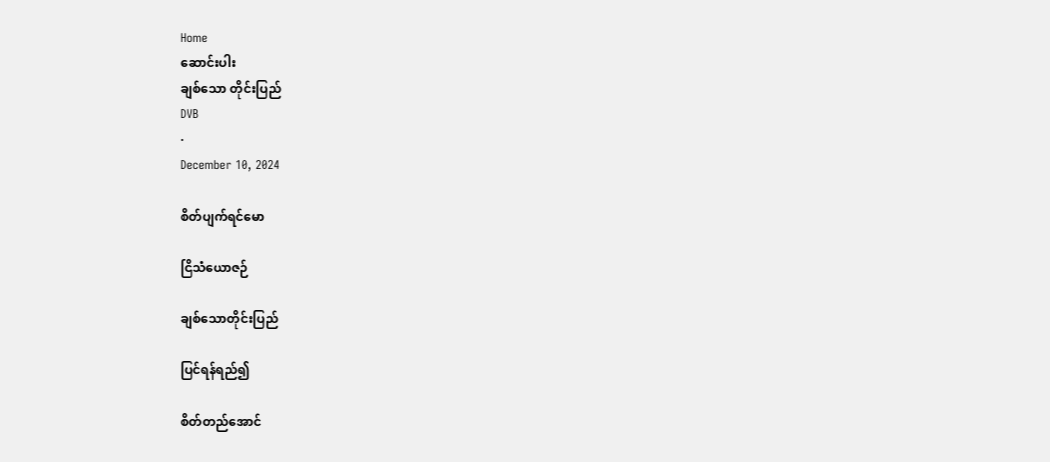Home
ဆောင်းပါး
ချစ်သော တိုင်းပြည်
DVB
·
December 10, 2024

စိတ်ပျက်ရင်မော

ငြိသံယောဇဉ်

ချစ်သောတိုင်းပြည်

ပြင်ရန်ရည်၍

စိတ်တည်အောင်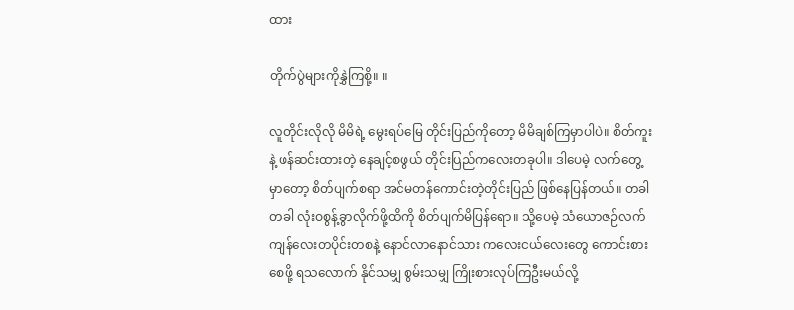ထား

တိုက်ပွဲများကိုနွှဲကြစို့။ ။

လူတိုင်းလိုလို မိမိရဲ့ မွေးရပ်မြေ တိုင်းပြည်ကိုတော့ မိမိချစ်ကြမှာပါပဲ။ စိတ်ကူးနဲ့ ဖန်ဆင်းထားတဲ့ နေချင့်စဖွယ် တိုင်းပြည်ကလေးတခုပါ။ ဒါပေမဲ့ လက်တွေ့မှာတော့ စိတ်ပျက်စရာ အင်မတန်ကောင်းတဲ့တိုင်းပြည် ဖြစ်နေပြန်တယ်။ တခါတခါ လုံးဝစွန့်ခွာလိုက်ဖို့ထိကို စိတ်ပျက်မိပြန်ရော။ သို့ပေမဲ့ သံယောဇဉ်လက်ကျန်လေးတပိုင်းတစနဲ့ နောင်လာနောင်သား ကလေးငယ်လေးတွေ ကောင်းစားစေဖို့ ရသလောက် နိုင်သမျှ စွမ်းသမျှ ကြိုးစားလုပ်ကြဦးမယ်လို့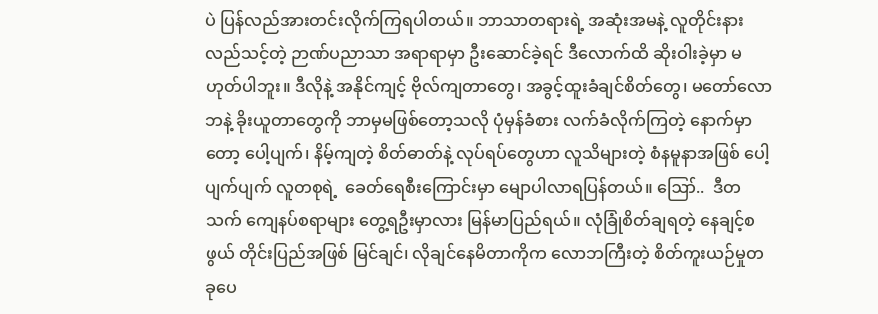ပဲ ပြန်လည်အားတင်းလိုက်ကြရပါတယ်။ ဘာသာတရားရဲ့ အဆုံးအမနဲ့ လူတိုင်းနားလည်သင့်တဲ့ ဉာဏ်ပညာသာ အရာရာမှာ ဦးဆောင်ခဲ့ရင် ဒီလောက်ထိ ဆိုးဝါးခဲ့မှာ မဟုတ်ပါဘူး။ ဒီလိုနဲ့ အနိုင်ကျင့် ဗိုလ်ကျတာတွေ၊ အခွင့်ထူးခံချင်စိတ်တွေ၊ မတော်လောဘနဲ့ ခိုးယူတာတွေကို ဘာမှမဖြစ်တော့သလို ပုံမှန်ခံစား လက်ခံလိုက်ကြတဲ့ နောက်မှာတော့ ပေါ့ပျက်၊ နိမ့်ကျတဲ့ စိတ်ဓာတ်နဲ့ လုပ်ရပ်တွေဟာ လူသိများတဲ့ စံနမူနာအဖြစ် ပေါ့ပျက်ပျက် လူတစုရဲ့  ခေတ်ရေစီးကြောင်းမှာ မျောပါလာရပြန်တယ်။ ဪ..  ဒီတသက် ကျေနပ်စရာများ တွေ့ရဦးမှာလား မြန်မာပြည်ရယ်။ လုံခြုံစိတ်ချရတဲ့ နေချင့်စဖွယ် တိုင်းပြည်အဖြစ် မြင်ချင်၊ လိုချင်နေမိတာကိုက လောဘကြီးတဲ့ စိတ်ကူးယဉ်မှုတခုပေ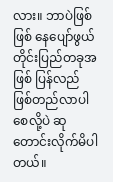လား။ ဘာပဲဖြစ်ဖြစ် နေပျော်ဖွယ် တိုင်းပြည်တခုအဖြစ် ပြန်လည်ဖြစ်တည်လာပါစေလို့ပဲ ဆုတောင်းလိုက်မိပါတယ်။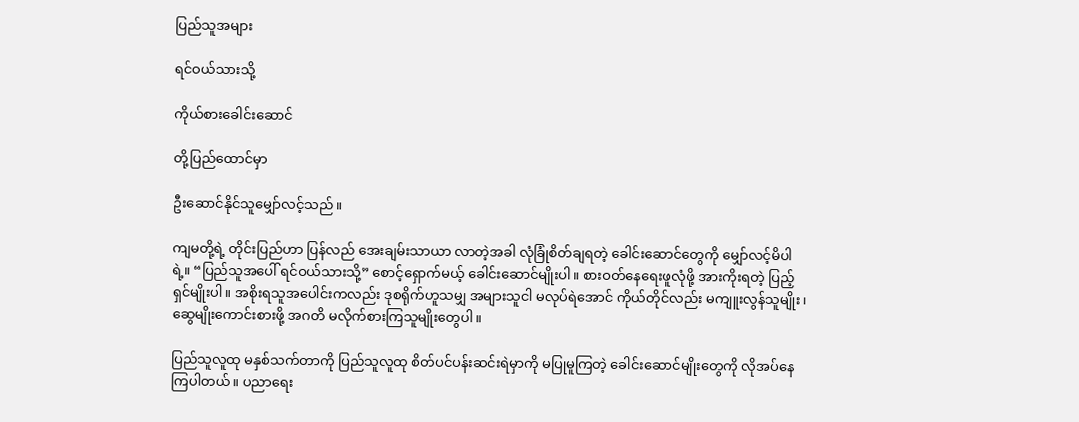ပြည်သူအများ

ရင်ဝယ်သားသို့

ကိုယ်စားခေါင်းဆောင်

တို့ပြည်ထောင်မှာ

ဦးဆောင်နိုင်သူမျှော်လင့်သည်။

ကျမတို့ရဲ့ တိုင်းပြည်ဟာ ပြန်လည် အေးချမ်းသာယာ လာတဲ့အခါ လုံခြုံစိတ်ချရတဲ့ ခေါင်းဆောင်တွေကို မျှော်လင့်မိပါရဲ့။ “ပြည်သူအပေါ် ရင်ဝယ်သားသို့” စောင့်ရှောက်မယ့် ခေါင်းဆောင်မျိုးပါ။ စားဝတ်နေရေးဖူလုံဖို့ အားကိုးရတဲ့ ပြည့်ရှင်မျိုးပါ။ အစိုးရသူအပေါင်းကလည်း ဒုစရိုက်ဟူသမျှ အများသူငါ မလုပ်ရဲအောင် ကိုယ်တိုင်လည်း မကျူးလွန်သူမျိုး၊ ဆွေမျိုးကောင်းစားဖို့ အဂတိ မလိုက်စားကြသူမျိုးတွေပါ။

ပြည်သူလူထု မနှစ်သက်တာကို ပြည်သူလူထု စိတ်ပင်ပန်းဆင်းရဲမှာကို မပြုမူကြတဲ့ ခေါင်းဆောင်မျိုးတွေကို လိုအပ်နေကြပါတယ်။ ပညာရေး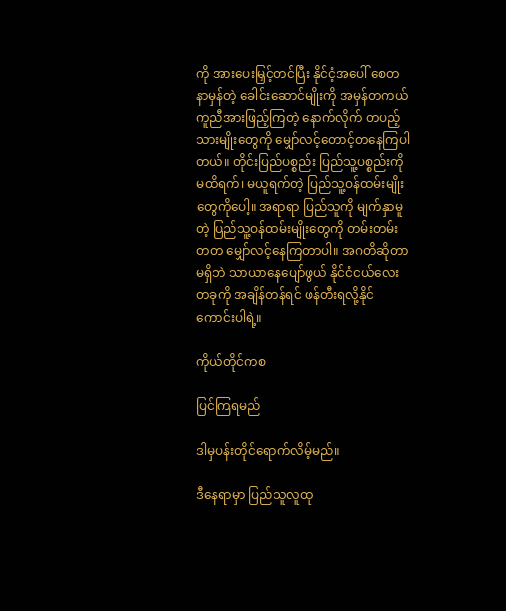ကို အားပေးမြှင့်တင်ပြီး နိုင်ငံ့အပေါ် စေတနာမှန်တဲ့ ခေါင်းဆောင်မျိုးကို အမှန်တကယ် ကူညီအားဖြည့်ကြတဲ့ နောက်လိုက် တပည့်သားမျိုးတွေကို မျှော်လင့်တောင့်တနေကြပါတယ်။ တိုင်းပြည်ပစ္စည်း ပြည်သူ့ပစ္စည်းကို မထိရက်၊ မယူရက်တဲ့ ပြည်သူ့ဝန်ထမ်းမျိုးတွေကိုပေါ့။ အရာရာ ပြည်သူကို မျက်နှာမူတဲ့ ပြည်သူ့ဝန်ထမ်းမျိုးတွေကို တမ်းတမ်းတတ မျှော်လင့်နေကြတာပါ။ အဂတိဆိုတာမရှိဘဲ သာယာနေပျော်ဖွယ် နိုင်ငံငယ်လေးတခုကို အချိန်တန်ရင် ဖန်တီးရလို့နိုင်ကောင်းပါရဲ့။

ကိုယ်တိုင်ကစ

ပြင်ကြရမည်

ဒါမှပန်းတိုင်ရောက်လိမ့်မည်။

ဒီနေရာမှာ ပြည်သူလူထု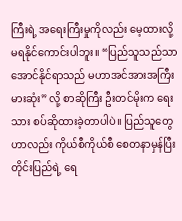ကြီးရဲ့ အရေးကြီးမှုကိုလည်း မေ့ထားလို့ မရနိုင်ကောင်းပါဘူး။ “ပြည်သူသည်သာ အောင်နိုင်ရာသည် မဟာအင်အားအကြီးမားဆုံး” လို့ စာဆိုကြီး ဦးတင်မိုးက ရေးသား စပ်ဆိုထားခဲ့တာပါပဲ။ ပြည်သူတွေဟာလည်း ကိုယ်စီကိုယ်စီ စေတနာမှန်ပြီး တိုင်းပြည်ရဲ့ ရေ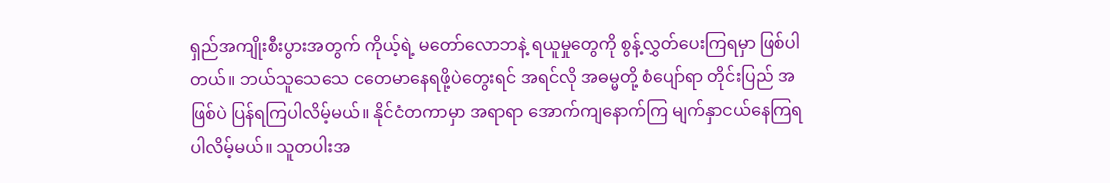ရှည်အကျိုးစီးပွားအတွက် ကိုယ့်ရဲ့ မတော်လောဘနဲ့ ရယူမှုတွေကို စွန့်လွှတ်ပေးကြရမှာ ဖြစ်ပါတယ်။ ဘယ်သူသေသေ ငတေမာနေရဖို့ပဲတွေးရင် အရင်လို အဓမ္မတို့ စံပျော်ရာ တိုင်းပြည် အဖြစ်ပဲ ပြန်ရကြပါလိမ့်မယ်။ နိုင်ငံတကာမှာ အရာရာ အောက်ကျနောက်ကြ မျက်နှာငယ်နေကြရပါလိမ့်မယ်။ သူတပါးအ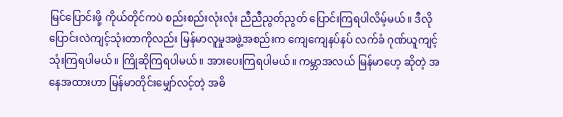မြင်ပြောင်းဖို့ ကိုယ်တိုင်ကပဲ စည်းစည်းလုံးလုံး ညီညီညွတ်ညွတ် ပြောင်းကြရပါလိမ့်မယ်။ ဒီလို ပြောင်းလဲကျင့်သုံးတာကိုလည်း မြန်မာလူမှုအဖွဲ့အစည်းက ကျေကျေနပ်နပ် လက်ခံ ဂုဏ်ယူကျင့်သုံးကြရပါမယ်။ ကြိုဆိုကြရပါမယ်။ အားပေးကြရပါမယ်။ ကမ္ဘာအလယ် မြန်မာ‌ဟေ့ ဆိုတဲ့ အနေအထားဟာ မြန်မာတိုင်းမျှော်လင့်တဲ့ အဓိ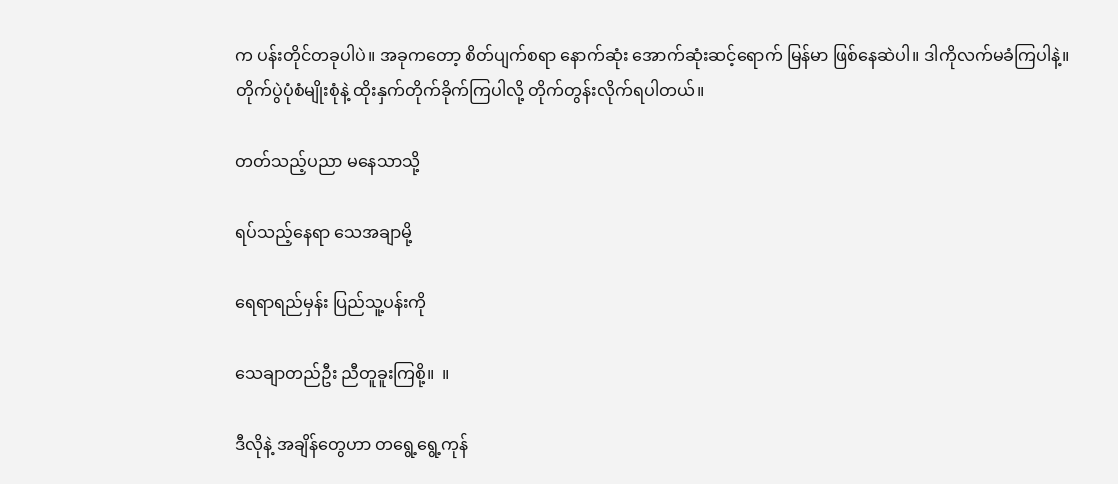က ပန်းတိုင်တခုပါပဲ။ အခုကတော့ စိတ်ပျက်စရာ နောက်ဆုံး အောက်ဆုံးဆင့်ရောက် မြန်မာ ဖြစ်နေဆဲပါ။ ဒါကိုလက်မခံကြပါနဲ့။ တိုက်ပွဲပုံစံမျိုးစုံနဲ့ ထိုးနှက်တိုက်ခိုက်ကြပါလို့ တိုက်တွန်းလိုက်ရပါတယ်။

တတ်သည့်ပညာ မနေသာသို့

ရပ်သည့်နေရာ သေအချာမို့

ရေရာရည်မှန်း ပြည်သူ့ပန်းကို

သေချာတည်ဦး ညီတူခူးကြစို့။  ။

ဒီလိုနဲ့ အချိန်တွေဟာ တရွေ့ရွေ့ကုန်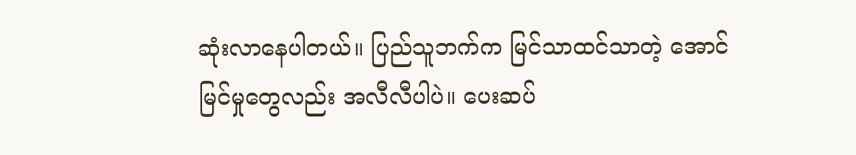ဆုံးလာနေပါတယ်။ ပြည်သူဘက်က မြင်သာထင်သာတဲ့ အောင်မြင်မှုတွေလည်း အလီလီပါပဲ။ ပေးဆပ်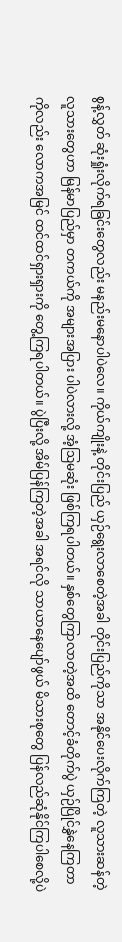စွန့်လွှတ် ဆုံးရှုံးလိုက်ရခြင်းတွေလည်း မနည်းမနောပါပဲလေ။ ကိုယ်ကျိုးနဲ့ တိုင်းပြည် ယှဉ်ရွေးလာစေတဲ့အခါ တိုင်းပြည်ကိုသာ အနိုင်ပေးလိုက်ကြတဲ့ လူသားဆန်တဲ့ လူသားတွေဟာ မြန်မာပြည်မှာ တကယ်ကို အများအပြား ပါပဲလားလို့ အံ့ဩမ‌ဆုံး ဖြစ်ကြရပါတယ်။ နှစ်တွေကြာလာတဲ့အထိ တောင့်ခံတိုက်ပွဲ ယှဉ်ပြိုင်နွှဲနေကြတာကိုလည်း လောကအမြင် ထင်ထင်ရှားရှားကို တွေ့ကြရပါတယ်။ ပွဲပြီးလို့ အိမ်ပြန်ကြတဲ့အခါ အရင်လို သာယာနေပျော်ဖွယ် မိသားစုတွေ ပြန်လည်ဆုံနိုင်ကြပါစေလို့ပဲ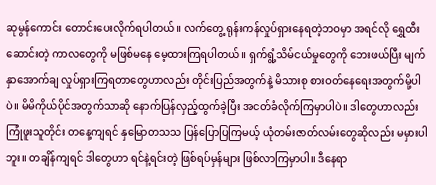ဆုမွန်ကောင်း တောင်းပေးလိုက်ရပါတယ်။ လက်တွေ့ ရုန်းကန်လှုပ်ရှားနေရတဲ့ဘဝမှာ အရင်လို ရွှေထီးဆောင်းတဲ့ ကာလတွေကို မဖြစ်မနေ မေ့ထားကြရပါတယ်။ ရှက်ရွံ့သိမ်ငယ်မှုတွေကို ဘေးဖယ်ပြီး မျက်နှာအောက်ချ လှုပ်ရှားကြရတာတွေဟာလည်း တိုင်းပြည်အတွက်နဲ့ မိသားစု စားဝတ်နေရေးအတွက်‌မို့ပါပဲ။ မိမိကိုယ်ပိုင်အတွက်သာဆို နောက်ပြန်လှည့်ထွက်ခဲ့ပြီး အငတ်ခံလိုက်ကြမှာပါပဲ။ ဒါတွေဟာလည်း ကြုံဖူးသူတိုင်း တနေ့ကျရင် နှမြောတသသ ပြန်ပြောပြကြမယ့် ယုံတမ်းဇာတ်လမ်းတွေဆိုလည်း မမှားပါဘူး။ တချိန်ကျရင် ဒါတွေဟာ ရင်နဲ့ရင်းတဲ့ ဖြစ်ရပ်မှန်များ ဖြစ်လာကြမှာပါ။ ဒီနေရာ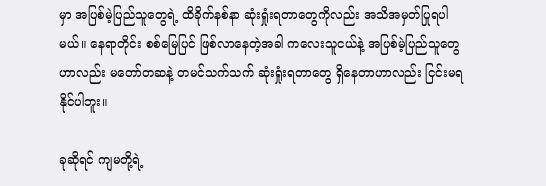မှာ အပြစ်မဲ့ပြည်သူတွေရဲ့ ထိခိုက်နစ်နာ ဆုံးရှုံးရတာတွေကိုလည်း အသိအမှတ်ပြုရပါမယ်။ နေရာတိုင်း စစ်မြေပြင် ဖြစ်လာနေတဲ့အခါ ကလေးသူငယ်နဲ့ အပြစ်မဲ့ပြည်သူတွေဟာလည်း မတော်တဆနဲ့ တမင်သက်သက် ဆုံးရှုံးရတာတွေ ရှိနေတာဟာလည်း ငြင်းမရနိုင်ပါဘူး။

ခုဆိုရင် ကျမတို့ရဲ့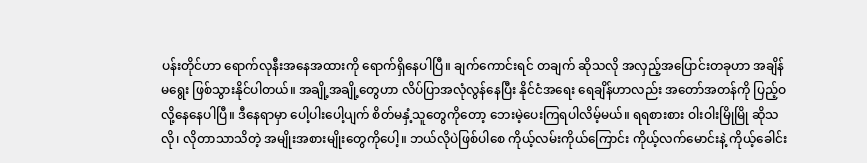ပန်းတိုင်ဟာ ရောက်လုနီးအနေအထားကို ရောက်ရှိနေပါပြီ။ ချက်ကောင်းရင် တချက် ဆိုသလို အလှည့်အပြောင်းတခုဟာ အချိန်မရွေး ဖြစ်သွားနိုင်ပါတယ်။ အချို့အချို့တွေဟာ လိပ်ပြာအလုံလွန်နေပြီး နိုင်ငံအရေး ရေချိန်ဟာလည်း အတော်အတန်ကို ပြည့်ဝလို့နေနေပါပြီ။ ဒီနေရာမှာ ပေါ့ပါးပေါ့ပျက် စိတ်မနှံ့သူတွေကိုတော့ ဘေးမဲ့ပေးကြရပါလိမ့်မယ်။ ရရစားစား ဝါးဝါးမြိုမြို ဆိုသလို၊ လိုတာသာသိတဲ့ အမျိုးအစားမျိုးတွေကိုပေါ့။ ဘယ်လိုပဲဖြစ်ပါစေ ကိုယ့်လမ်းကိုယ်ကြောင်း ကိုယ့်လက်မောင်းနဲ့ ကိုယ့်ခေါင်း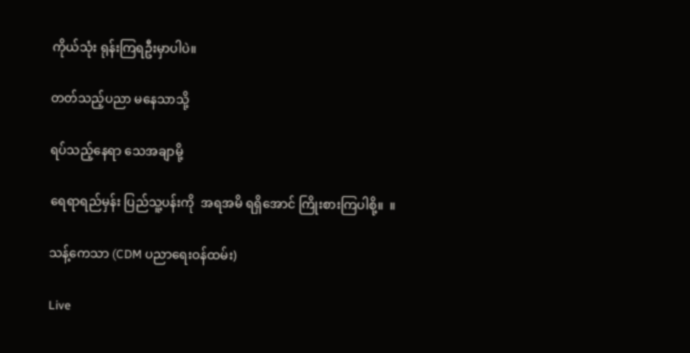ကိုယ်သုံး ရုန်းကြရဦးမှာပါပဲ။

တတ်သည့်ပညာ မနေသာသို့

ရပ်သည့်နေရာ သေအချာမို့

ရေရာရည်မှန်း ပြည်သူ့ပန်းကို  အရအမိ ရရှိအောင် ကြိုးစားကြပါစို့။  ။

သန့်ကေသာ (CDM ပညာရေးဝန်ထမ်း)

Live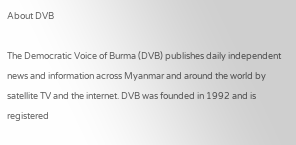About DVB

The Democratic Voice of Burma (DVB) publishes daily independent news and information across Myanmar and around the world by satellite TV and the internet. DVB was founded in 1992 and is registered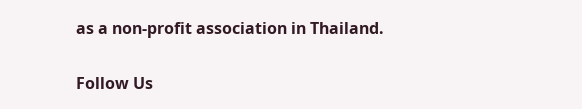as a non-profit association in Thailand.

Follow Us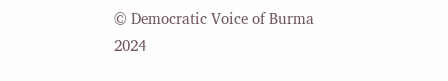© Democratic Voice of Burma 2024